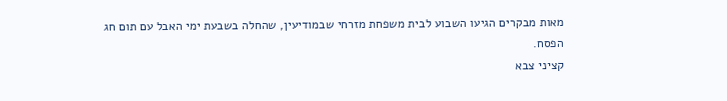מאות מבקרים הגיעו השבוע לבית משפחת מזרחי שבמודיעין, שהחלה בשבעת ימי האבל עם תום חג הפסח.
קציני צבא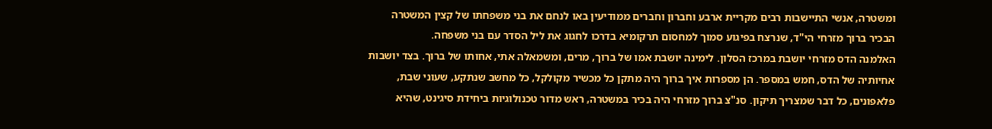ומשטרה, אנשי התיישבות רבים מקריית ארבע וחברון וחברים ממודיעין באו לנחם את בני משפחתו של קצין המשטרה הבכיר ברוך מזרחי הי"ד, שנרצח בפיגוע סמוך למחסום תרקומיא בדרכו לחגוג את ליל הסדר עם בני משפחה.
האלמנה הדס מזרחי יושבת במרכז הסלון. לימינה יושבת אמו של ברוך, מרים, ומשמאלה אתי, אחותו של ברוך. בצד יושבות אחיותיה של הדס, חמש במספר. הן מספרות איך ברוך היה מתקן כל מכשיר מקולקל, כל מחשב שנתקע, שעוני שבת, פלאפונים, כל דבר שמצריך תיקון. סנ"צ ברוך מזרחי היה בכיר במשטרה, ראש מדור טכנולוגיות ביחידת סיגינט, שהיא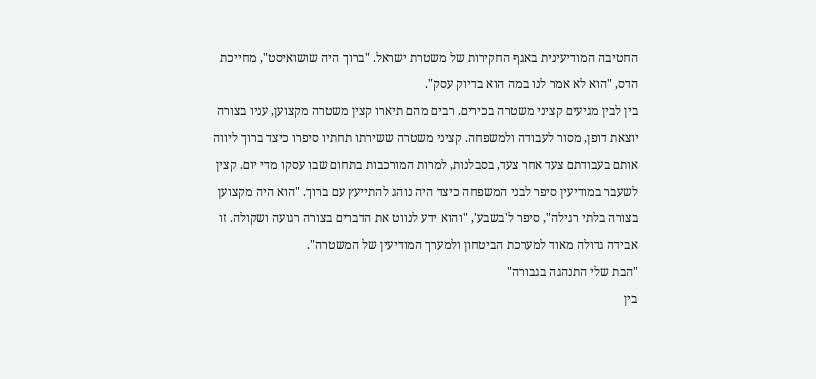החטיבה המודיעינית באגף החקירות של משטרת ישראל. "ברוך היה שושואיסט", מחייכת הדס, "הוא לא אמר לנו במה הוא בדיוק עסק".
בין לבין מגיעים קציני משטרה בכירים. רבים מהם תיארו קצין משטרה מקצוען, עניו בצורה יוצאת דופן, מסור לעבודה ולמשפחה. קציני משטרה ששירתו תחתיו סיפרו כיצד ברוך ליווה אותם בעבודתם צעד אחר צעד, בסבלנות, למרות המורכבות בתחום שבו עסקו מדי יום. קצין לשעבר במודיעין סיפר לבני המשפחה כיצד היה נוהג להתייעץ עם ברוך. "הוא היה מקצוען בצורה בלתי רגילה", סיפר ל'בשבע', "והוא ידע לנווט את הדברים בצורה רגועה ושקולה. זו אבידה גדולה מאוד למערכת הביטחון ולמערך המודיעין של המשטרה".
"הבת שלי התנהגה בגבורה"
בין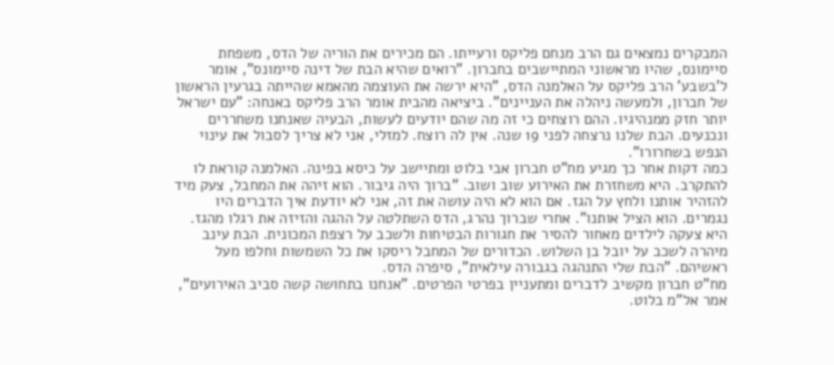המבקרים נמצאים גם הרב מנחם פליקס ורעייתו. הם מכירים את הוריה של הדס, משפחת סיימונס, שהיו מראשוני המתיישבים בחברון. "רואים שהיא הבת של דינה סיימונס", אומר ל'בשבע' הרב פליקס על האלמנה הדס, "היא ירשה את העוצמה מהאמא שהייתה בגרעין הראשון של חברון, ולמעשה ניהלה את העניינים". ביציאה מהבית אומר הרב פליקס באנחה: "עם ישראל יותר חזק ממנהיגיו. ההם רוצחים כי זה מה שהם יודעים לעשות, הבעיה שאנחנו משחררים ונכנעים. הבת שלנו נרצחה לפני 19 שנה. אין לה רוצח. למזלי, אני לא צריך לסבול את עינוי הנפש בשחרורו".
כמה דקות אחר כך מגיע מח"ט חברון אבי בלוט ומתיישב על כיסא בפינה. האלמנה קוראת לו להתקרב. היא משחזרת את האירוע שוב ושוב. "ברוך היה גיבור. הוא זיהה את המחבל, צעק מיד להזהיר אותנו ולחץ על הגז. אם הוא לא היה עושה את זה, אני לא יודעת איך הדברים היו נגמרים. הוא הציל אותנו". אחרי שברוך נהרג, הדס השתלטה על ההגה והזיזה את רגלו מהגז. היא צעקה לילדים מאחור להסיר את חגורות הבטיחות ולשכב על רצפת המכונית. הבת עינב מיהרה לשכב על יובל בן השלוש. הכדורים של המחבל ריסקו את כל השמשות וחלפו מעל ראשיהם. "הבת שלי התנהגה בגבורה עילאית", סיפרה הדס.
מח"ט חברון מקשיב לדברים ומתעניין בפרטי הפרטים. "אנחנו בתחושה קשה סביב האירועים", אמר אל"מ בלוט.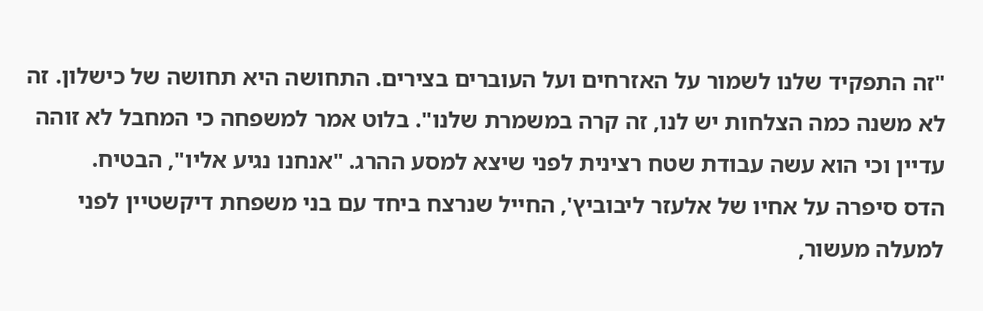"זה התפקיד שלנו לשמור על האזרחים ועל העוברים בצירים. התחושה היא תחושה של כישלון. זה לא משנה כמה הצלחות יש לנו, זה קרה במשמרת שלנו". בלוט אמר למשפחה כי המחבל לא זוהה עדיין וכי הוא עשה עבודת שטח רצינית לפני שיצא למסע ההרג. "אנחנו נגיע אליו", הבטיח.
הדס סיפרה על אחיו של אלעזר ליבוביץ', החייל שנרצח ביחד עם בני משפחת דיקשטיין לפני למעלה מעשור,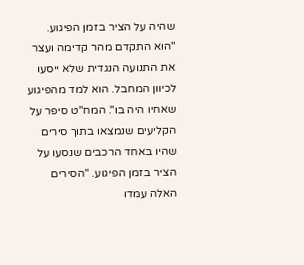שהיה על הציר בזמן הפיגוע. "הוא התקדם מהר קדימה ועצר את התנועה הנגדית שלא ייסעו לכיוון המחבל. הוא למד מהפיגוע שאחיו היה בו". המח"ט סיפר על הקליעים שנמצאו בתוך סירים שהיו באחד הרכבים שנסעו על הציר בזמן הפיגוע. "הסירים האלה עמדו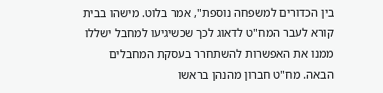בין הכדורים למשפחה נוספת", אמר בלוט. מישהו בבית קורא לעבר המח"ט לדאוג לכך שכשיגיעו למחבל ישללו ממנו את האפשרות להשתחרר בעסקת המחבלים הבאה. מח"ט חברון מהנהן בראשו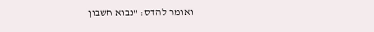ואומר להדס: "נבוא חשבון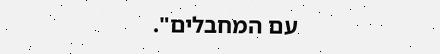עם המחבלים".